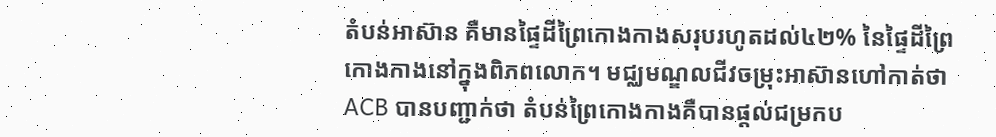តំបន់អាស៊ាន គឺមានផ្ទៃដីព្រៃកោងកាងសរុបរហូតដល់៤២% នៃផ្ទៃដីព្រៃកោងកាងនៅក្នុងពិភពលោក។ មជ្ឈមណ្ឌលជីវចម្រុះអាស៊ានហៅកាត់ថា ACB បានបញ្ជាក់ថា តំបន់ព្រៃកោងកាងគឺបានផ្តល់ជម្រកប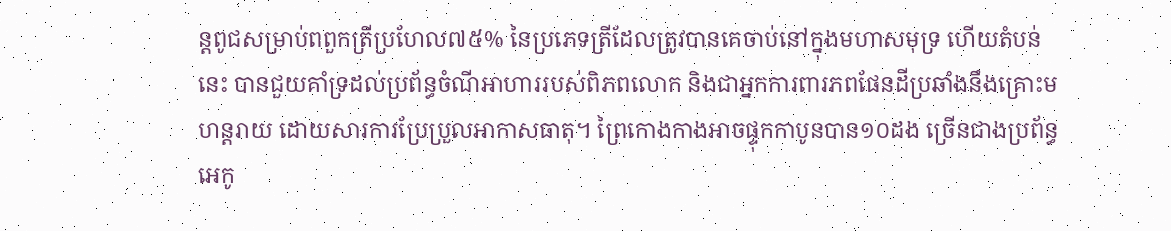ន្តពូជសម្រាប់ពពួកត្រីប្រហែល៧៥% នៃប្រភេទត្រីដែលត្រូវបានគេចាប់នៅក្នុងមហាសមុទ្រ ហើយតំបន់នេះ បានជួយគាំទ្រដល់ប្រព័ន្ធចំណីអាហាររបស់ពិភពលោក និងជាអ្នកការពារភពផែនដីប្រឆាំងនឹងគ្រោះមហន្តរាយ ដោយសារការប្រែប្រួលអាកាសធាតុ។ ព្រៃកោងកាងអាចផ្ទុកកាបូនបាន១០ដង ច្រើនជាងប្រព័ន្ធអេកូ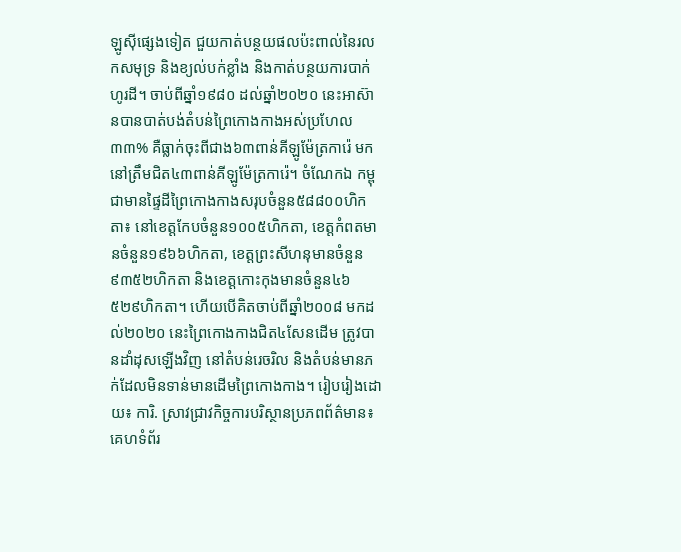ឡូស៊ីផ្សេងទៀត ជួយកាត់បន្ថយផលប៉ះពាល់នៃរលកសមុទ្រ និងខ្យល់បក់ខ្លាំង និងកាត់បន្ថយការបាក់ហូរដី។ ចាប់ពីឆ្នាំ១៩៨០ ដល់ឆ្នាំ២០២០ នេះអាស៊ានបានបាត់បង់តំបន់ព្រៃកោងកាងអស់ប្រហែល៣៣% គឺធ្លាក់ចុះពីជាង៦៣ពាន់គីឡូម៉ែត្រការ៉េ មកនៅត្រឹមជិត៤៣ពាន់គីឡូម៉ែត្រការ៉េ។ ចំណែកឯ កម្ពុជាមានផ្ទៃដីព្រៃកោងកាងសរុបចំនួន៥៨៨០០ហិកតា៖ នៅខេត្តកែបចំនួន១០០៥ហិកតា, ខេត្តកំពតមានចំនួន១៩៦៦ហិកតា, ខេត្តព្រះសីហនុមានចំនួន៩៣៥២ហិកតា និងខេត្តកោះកុងមានចំនួន៤៦ ៥២៩ហិកតា។ ហើយបើគិតចាប់ពីឆ្នាំ២០០៨ មកដល់២០២០ នេះព្រៃកោងកាងជិត៤សែនដើម ត្រូវបានដាំដុសឡើងវិញ នៅតំបន់រេចរិល និងតំបន់មានភក់ដែលមិនទាន់មានដើមព្រៃកោងកាង។ រៀបរៀងដោយ៖ ការិ. ស្រាវជ្រាវកិច្ចការបរិស្ថានប្រភពព័ត៌មាន៖ គេហទំព័រ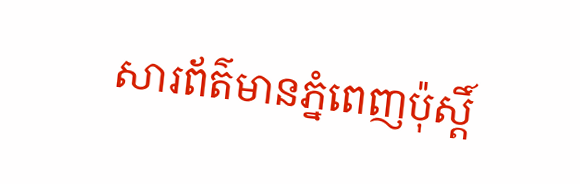សារព័ត៌មានភ្នំពេញប៉ុស្តិ៍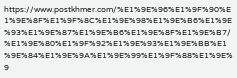https://www.postkhmer.com/%E1%9E%96%E1%9F%90%E1%9E%8F%E1%9F%8C%E1%9E%98%E1%9E%B6%E1%9E%93%E1%9E%87%E1%9E%B6%E1%9E%8F%E1%9E%B7/%E1%9E%80%E1%9F%92%E1%9E%93%E1%9E%BB%E1%9E%84%E1%9E%9A%E1%9E%99%E1%9F%88%E1%9E%9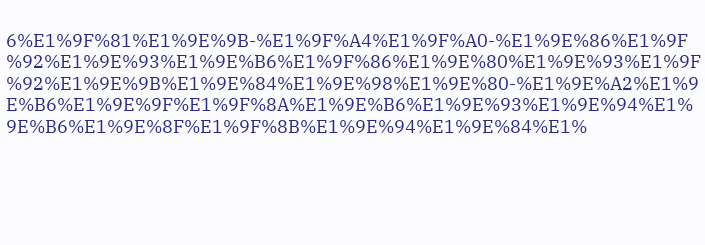6%E1%9F%81%E1%9E%9B-%E1%9F%A4%E1%9F%A0-%E1%9E%86%E1%9F%92%E1%9E%93%E1%9E%B6%E1%9F%86%E1%9E%80%E1%9E%93%E1%9F%92%E1%9E%9B%E1%9E%84%E1%9E%98%E1%9E%80-%E1%9E%A2%E1%9E%B6%E1%9E%9F%E1%9F%8A%E1%9E%B6%E1%9E%93%E1%9E%94%E1%9E%B6%E1%9E%8F%E1%9F%8B%E1%9E%94%E1%9E%84%E1%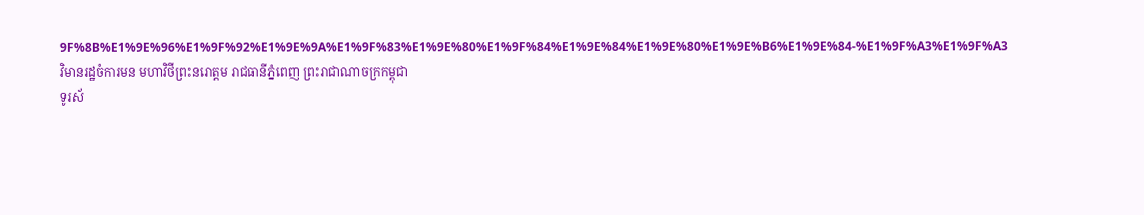9F%8B%E1%9E%96%E1%9F%92%E1%9E%9A%E1%9F%83%E1%9E%80%E1%9F%84%E1%9E%84%E1%9E%80%E1%9E%B6%E1%9E%84-%E1%9F%A3%E1%9F%A3
វិមានរដ្ឋចំការមន មហាវិថីព្រះនរោត្តម រាជធានីភ្នំពេញ ព្រះរាជាណាចក្រកម្ពុជា
ទូរស័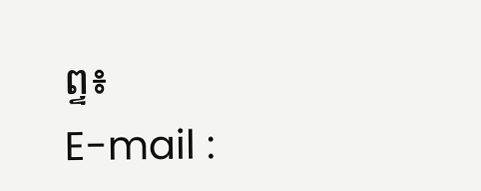ព្ទ៖
E-mail :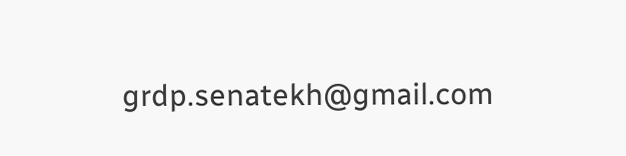grdp.senatekh@gmail.com